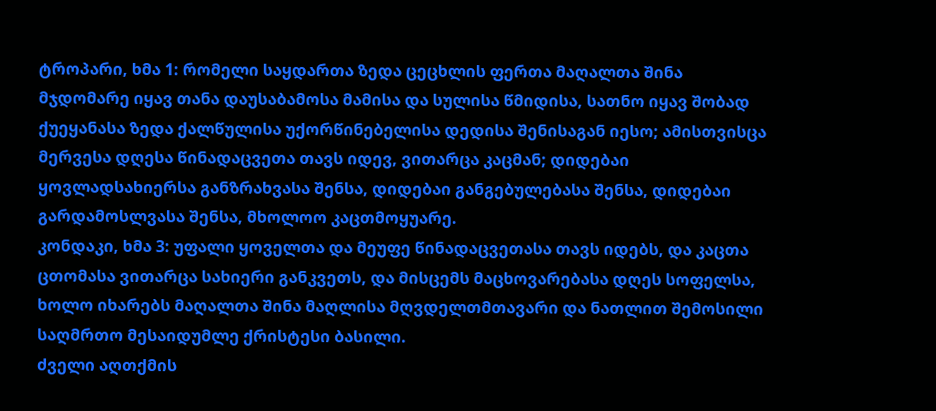ტროპარი, ხმა 1: რომელი საყდართა ზედა ცეცხლის ფერთა მაღალთა შინა მჯდომარე იყავ თანა დაუსაბამოსა მამისა და სულისა წმიდისა, სათნო იყავ შობად ქუეყანასა ზედა ქალწულისა უქორწინებელისა დედისა შენისაგან იესო; ამისთვისცა მერვესა დღესა წინადაცვეთა თავს იდევ, ვითარცა კაცმან; დიდებაი ყოვლადსახიერსა განზრახვასა შენსა, დიდებაი განგებულებასა შენსა, დიდებაი გარდამოსლვასა შენსა, მხოლოო კაცთმოყუარე.
კონდაკი, ხმა 3: უფალი ყოველთა და მეუფე წინადაცვეთასა თავს იდებს, და კაცთა ცთომასა ვითარცა სახიერი განკვეთს, და მისცემს მაცხოვარებასა დღეს სოფელსა, ხოლო იხარებს მაღალთა შინა მაღლისა მღვდელთმთავარი და ნათლით შემოსილი საღმრთო მესაიდუმლე ქრისტესი ბასილი.
ძველი აღთქმის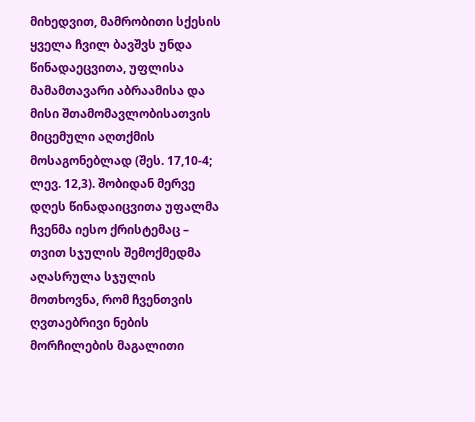მიხედვით, მამრობითი სქესის ყველა ჩვილ ბავშვს უნდა წინადაეცვითა, უფლისა მამამთავარი აბრაამისა და მისი შთამომავლობისათვის მიცემული აღთქმის მოსაგონებლად (შეს. 17,10-4; ლევ. 12,3). შობიდან მერვე დღეს წინადაიცვითა უფალმა ჩვენმა იესო ქრისტემაც – თვით სჯულის შემოქმედმა აღასრულა სჯულის მოთხოვნა, რომ ჩვენთვის ღვთაებრივი ნების მორჩილების მაგალითი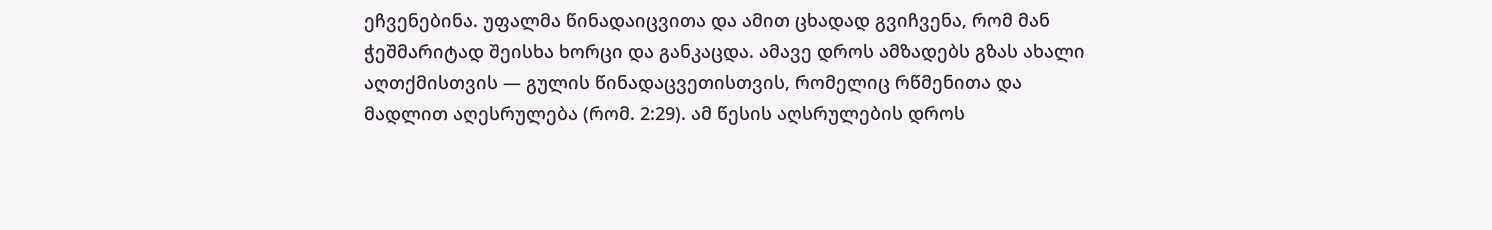ეჩვენებინა. უფალმა წინადაიცვითა და ამით ცხადად გვიჩვენა, რომ მან ჭეშმარიტად შეისხა ხორცი და განკაცდა. ამავე დროს ამზადებს გზას ახალი აღთქმისთვის — გულის წინადაცვეთისთვის, რომელიც რწმენითა და მადლით აღესრულება (რომ. 2:29). ამ წესის აღსრულების დროს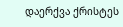დაერქვა ქრისტეს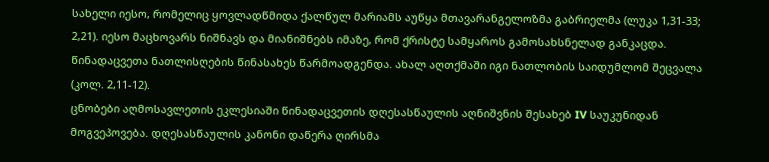სახელი იესო, რომელიც ყოვლადწმიდა ქალწულ მარიამს აუწყა მთავარანგელოზმა გაბრიელმა (ლუკა 1,31-33; 2,21). იესო მაცხოვარს ნიშნავს და მიანიშნებს იმაზე, რომ ქრისტე სამყაროს გამოსახსნელად განკაცდა.
წინადაცვეთა ნათლისღების წინასახეს წარმოადგენდა. ახალ აღთქმაში იგი ნათლობის საიდუმლომ შეცვალა (კოლ. 2,11-12).
ცნობები აღმოსავლეთის ეკლესიაში წინადაცვეთის დღესასწაულის აღნიშვნის შესახებ IV საუკუნიდან მოგვეპოვება. დღესასწაულის კანონი დაწერა ღირსმა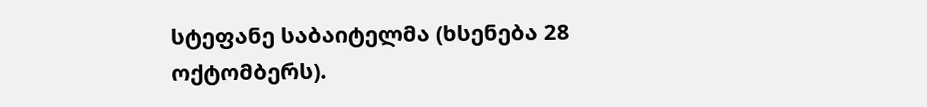სტეფანე საბაიტელმა (ხსენება 28 ოქტომბერს).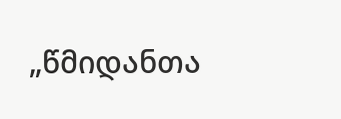„წმიდანთა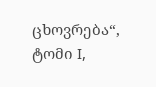ცხოვრება“, ტომი I,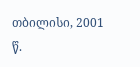თბილისი, 2001 წ.